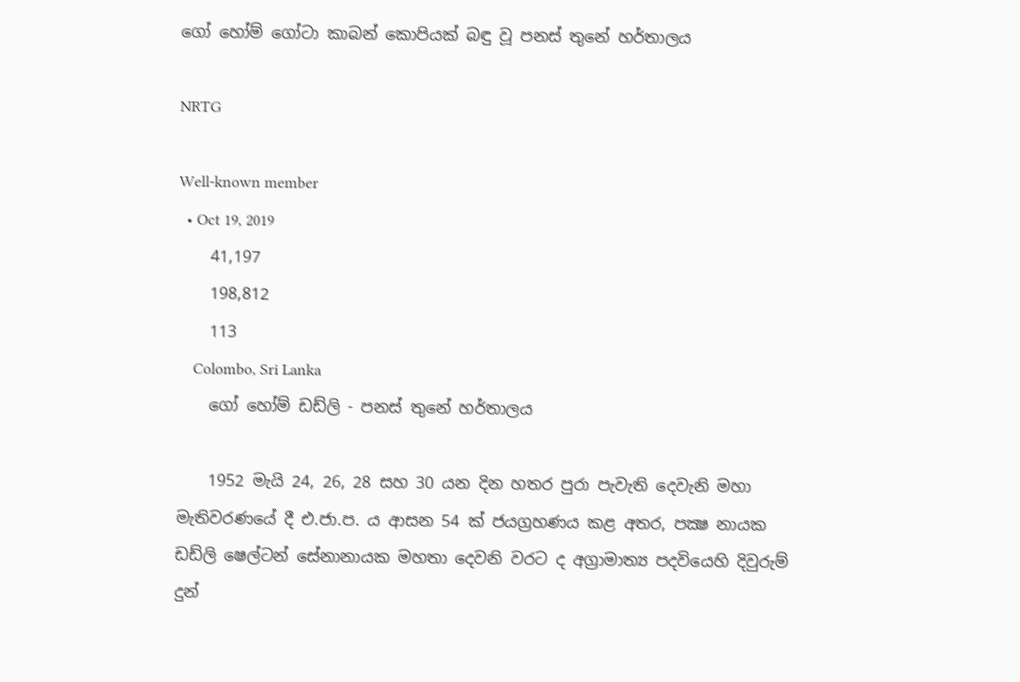ගෝ හෝම් ගෝටා කාබන් කොපියක් බඳු වූ පනස් තුනේ හර්තාලය

NRTG

Well-known member
  • Oct 19, 2019
    41,197
    198,812
    113
    Colombo, Sri Lanka
    ගෝ හෝම් ඩඩ්ලි - පනස් තුනේ හර්තාලය

    1952 මැයි 24, 26, 28 සහ 30 යන දින හතර පුරා පැවැති දෙවැනි මහා මැතිවරණයේ දී එ.ජා.ප. ය ආසන 54 ක් ජයග්‍රහණය කළ අතර, පක්‍ෂ නායක ඩඩ්ලි ෂෙල්ටන් සේනානායක මහතා දෙවනි වරට ද අග්‍රාමාත්‍ය පදවියෙහි දිවුරුම් දුන්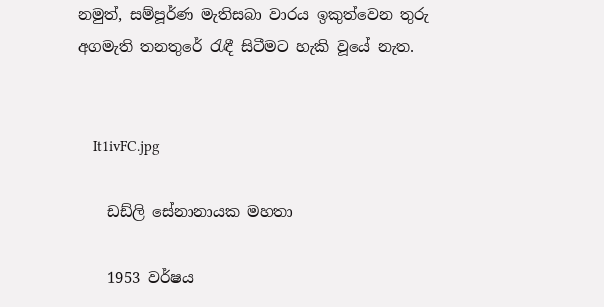නමුත්, සම්පූර්ණ මැතිසබා වාරය ඉකුත්වෙන තුරු අගමැති තනතුරේ රැඳී සිටීමට හැකි වූයේ නැත.


    It1ivFC.jpg

    ඩඩ්ලි සේනානායක මහතා

    1953 වර්ෂය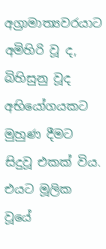අග්‍රාමාත්‍යවරයාට අමිහිරි වූ ද, බිහිසුනු වූද අභියෝගයකට මුහුණ දීමට සිදුවූ එකක් විය. එයට මූලික වූයේ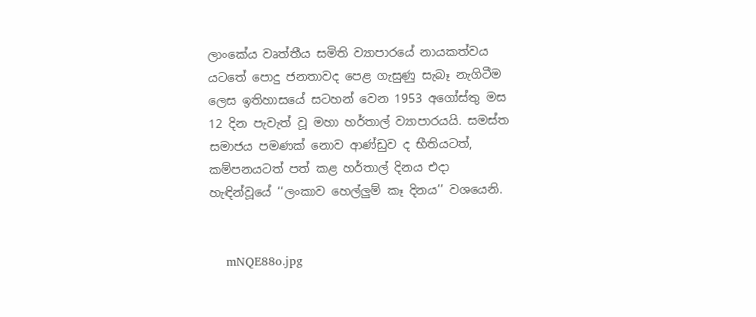ලාංකේය වෘත්තීය සමිති ව්‍යාපාරයේ නායකත්වය යටතේ පොදු ජනතාවද පෙළ ගැසුණු සැබෑ නැගිටීම ලෙස ඉතිහාසයේ සටහන් වෙන 1953 අගෝස්තු මස 12 දින පැවැත් වූ මහා හර්තාල් ව්‍යාපාරයයි. සමස්ත සමාජය පමණක් නොව ආණ්ඩුව ද භීතියටත්, කම්පනයටත් පත් කළ හර්තාල් දිනය එදා හැඳින්වූයේ ‘‘ලංකාව හෙල්ලුම් කෑ දිනය’’ වශයෙනි.


    mNQE88o.jpg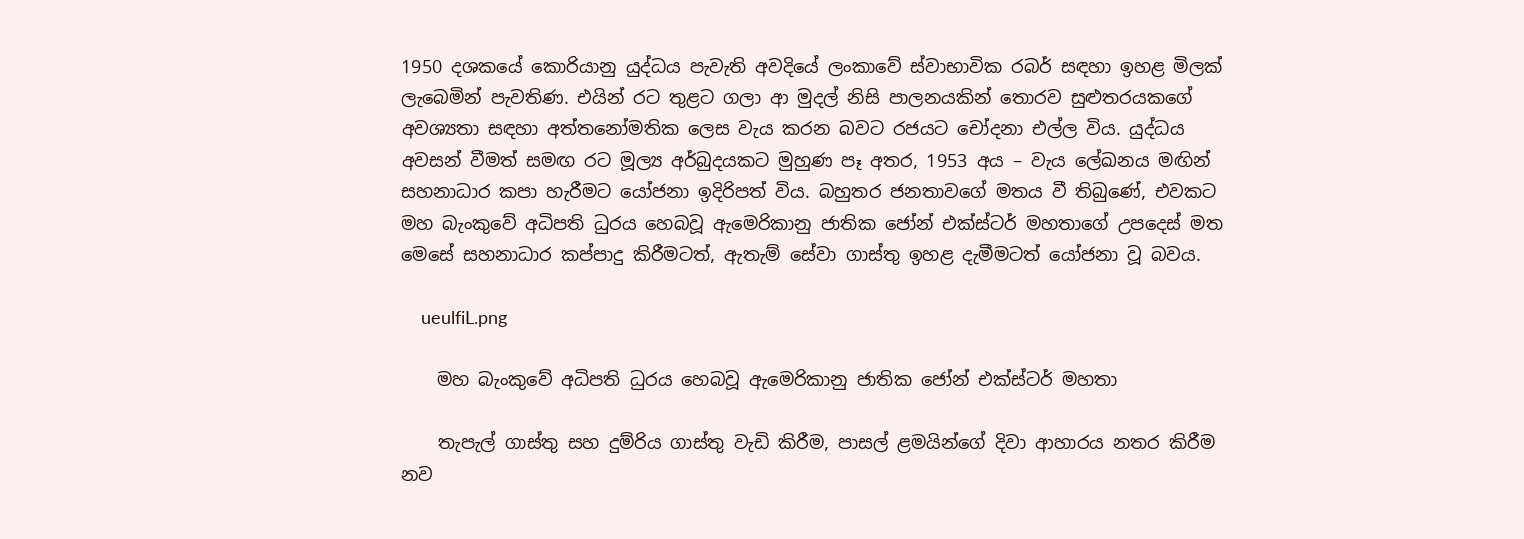1950 දශකයේ කොරියානු යුද්ධය පැවැති අවදියේ ලංකාවේ ස්වාභාවික රබර් සඳහා ඉහළ මිලක් ලැබෙමින් පැවතිණ. එයින් රට තුළට ගලා ආ මුදල් නිසි පාලනයකින් තොරව සුළුතරයකගේ අවශ්‍යතා සඳහා අත්තනෝමතික ලෙස වැය කරන බවට රජයට චෝදනා එල්ල විය. යුද්ධය අවසන් වීමත් සමඟ රට මූල්‍ය අර්බුදයකට මුහුණ පෑ අතර, 1953 අය – වැය ලේඛනය මඟින් සහනාධාර කපා හැරීමට යෝජනා ඉදිරිපත් විය. බහුතර ජනතාවගේ මතය වී තිබුණේ, එවකට මහ බැංකුවේ අධිපති ධුරය හෙබවූ ඇමෙරිකානු ජාතික ජෝන් එක්ස්ටර් මහතාගේ උපදෙස් මත මෙසේ සහනාධාර කප්පාදු කිරීමටත්, ඇතැම් සේවා ගාස්තු ඉහළ දැමීමටත් යෝජනා වූ බවය.

    ueulfiL.png

    මහ බැංකුවේ අධිපති ධුරය හෙබවූ ඇමෙරිකානු ජාතික ජෝන් එක්ස්ටර් මහතා

    තැපැල් ගාස්තු සහ දුම්රිය ගාස්තු වැඩි කිරීම, පාසල් ළමයින්ගේ දිවා ආහාරය නතර කිරීම නව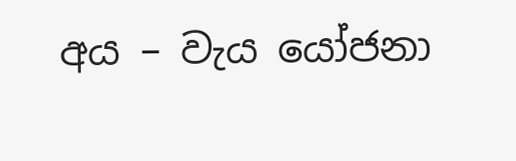අය – වැය යෝජනා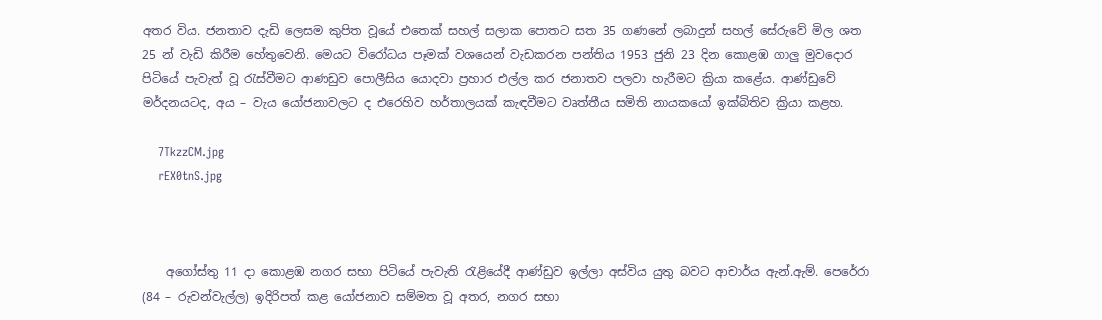අතර විය. ජනතාව දැඩි ලෙසම කුපිත වූයේ එතෙක් සහල් සලාක පොතට සත 35 ගණනේ ලබාදුන් සහල් සේරුවේ මිල ශත 25 න් වැඩි කිරීම හේතුවෙනි. මෙයට විරෝධය පෑමක් වශයෙන් වැඩකරන පන්තිය 1953 ජුනි 23 දින කොළඹ ගාලු මුවදොර පිටියේ පැවැත් වූ රැස්වීමට ආණඩුව පොලීසිය යොදවා ප්‍රහාර එල්ල කර ජනාතව පලවා හැරීමට ක්‍රියා කළේය. ආණ්ඩුවේ මර්දනයටද, අය – වැය යෝජනාවලට ද එරෙහිව හර්තාලයක් කැඳවීමට වෘත්තීය සමිති නායකයෝ ඉක්බිතිව ක්‍රියා කළහ.

    7TkzzCM.jpg
    rEX0tnS.jpg



    අගෝස්තු 11 දා කොළඹ නගර සභා පිටියේ පැවැති රැළියේදී ආණ්ඩුව ඉල්ලා අස්විය යුතු බවට ආචාර්ය ඇන්.ඇම්. පෙරේරා (84 – රුවන්වැල්ල) ඉදිරිපත් කළ යෝජනාව සම්මත වූ අතර, නගර සභා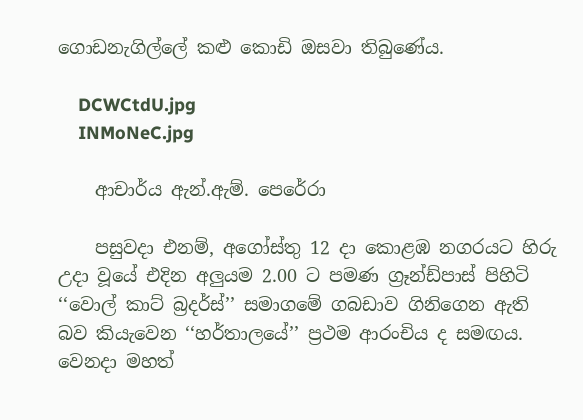ගොඩනැගිල්ලේ කළු කොඩි ඔසවා තිබුණේය.

    DCWCtdU.jpg
    INMoNeC.jpg

    ආචාර්ය ඇන්.ඇම්. පෙරේරා

    පසුවදා එනම්, අගෝස්තු 12 දා කොළඹ නගරයට හිරු උදා වූයේ එදින අලුයම 2.00 ට පමණ ග්‍රෑන්ඩ්පාස් පිහිටි ‘‘වොල් කාට් බ්‍රදර්ස්’’ සමාගමේ ගබඩාව ගිනිගෙන ඇති බව කියැවෙන ‘‘හර්තාලයේ’’ ප්‍රථම ආරංචිය ද සමඟය. වෙනදා මහත්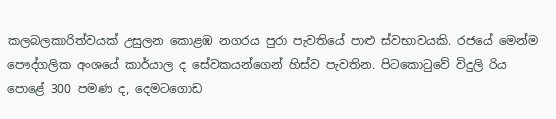කලබලකාරිත්වයක් උසුලන කොළඹ නගරය පුරා පැවතියේ පාළු ස්වභාවයකි. රජයේ මෙන්ම පෞද්ගලික අංශයේ කාර්යාල ද සේවකයන්ගෙන් හිස්ව පැවතින. පිටකොටුවේ විදුලි රිය පොළේ 300 පමණ ද, දෙමටගොඩ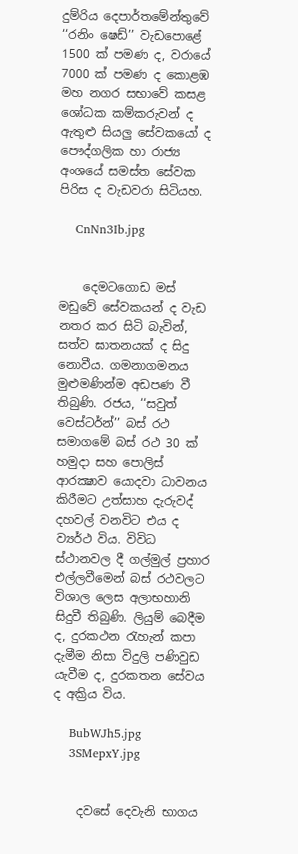දුම්රිය දෙපාර්තමේන්තුවේ ‘‘රනිං ෂෙඩ්’’ වැඩපොළේ 1500 ක් පමණ ද, වරායේ 7000 ක් පමණ ද කොළඹ මහ නගර සභාවේ කසළ ශෝධක කම්කරුවන් ද ඇතුළු සියලු සේවකයෝ ද පෞද්ගලික හා රාජ්‍ය අංශයේ සමස්ත සේවක පිරිස ද වැඩවරා සිටියහ.

    CnNn3Ib.jpg


    දෙමටගොඩ මස් මඩුවේ සේවකයන් ද වැඩ නතර කර සිටි බැවින්, සත්ව ඝාතනයක් ද සිදු නොවීය. ගමනාගමනය මුළුමණින්ම අඩපණ වී තිබුණි. රජය, ‘‘සවුත් වෙස්ටර්න්’’ බස් රථ සමාගමේ බස් රථ 30 ක් හමුදා සහ පොලිස් ආරක්‍ෂාව යොදවා ධාවනය කිරීමට උත්සාහ දැරුවද්‍ දහවල් වනවිට එය ද ව්‍යර්ථ විය. විවිධ ස්ථානවල දී ගල්මුල් ප්‍රහාර එල්ලවීමෙන් බස් රථවලට විශාල ලෙස අලාභහානි සිදුවී තිබුණි. ලියුම් බෙදීම ද, දුරකථන රැහැන් කපා දැමීම නිසා විදුලි පණිවුඩ යැවීම ද, දුරකතන සේවය ද අක්‍රිය විය.

    BubWJh5.jpg
    3SMepxY.jpg


    දවසේ දෙවැනි භාගය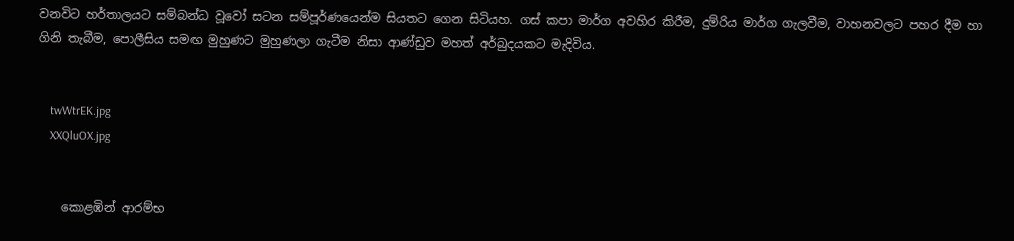වනවිට හර්තාලයට සම්බන්ධ වූවෝ සටන සම්පූර්ණයෙන්ම සියතට ගෙන සිටියහ. ගස් කපා මාර්ග අවහිර කිරීම, දුම්රිය මාර්ග ගැලවීම, වාහනවලට පහර දීම හා ගිනි තැබීම, පොලීසිය සමඟ මුහුණට මුහුණලා ගැටීම නිසා ආණ්ඩුව මහත් අර්බුදයකට මැදිවිය.


    twWtrEK.jpg
    XXQluOX.jpg


    කොළඹින් ආරම්භ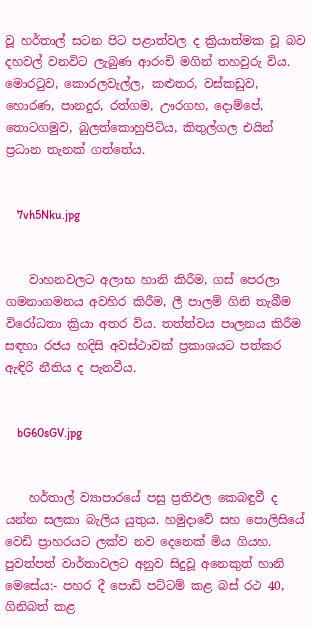වූ හර්තාල් සටන පිට පළාත්වල ද ක්‍රියාත්මක වූ බව දහවල් වනවිට ලැබුණ ආරංචි මගින් තහවුරු විය. මොරටුව, කොරලවැල්ල, කළුතර, වස්කඩුව, හොරණ, පානදුර, රත්ගම, ඌරගහ, දොම්පේ, තොටගමුව, බුලත්කොහුපිටිය, කිතුල්ගල එයින් ප්‍රධාන තැනක් ගත්තේය.


    7vh5Nku.jpg


    වාහනවලට අලාභ හානි කිරීම, ගස් පෙරලා ගමනාගමනය අවහිර කිරීම, ලී පාලම් ගිනි තැබීම විරෝධතා ක්‍රියා අතර විය. තත්ත්වය පාලනය කිරීම සඳහා රජය හදිසි අවස්ථාවක් ප්‍රකාශයට පත්කර ඇඳිරි නීතිය ද පැනවීය.


    bG60sGV.jpg


    හර්තාල් ව්‍යාපාරයේ පසු ප්‍රතිඵල කෙබඳුවී ද යන්න සලකා බැලිය යුතුය. හමුදාවේ සහ පොලිසියේ වෙඩි ප්‍රාහරයට ලක්ව නව දෙනෙක් මිය ගියහ. පුවත්පත් වාර්තාවලට අනුව සිදුවූ අනෙකුත් හානි මෙසේය:- පහර දී පොඩි පට්ටම් කළ බස් රථ 40, ගිනිබත් කළ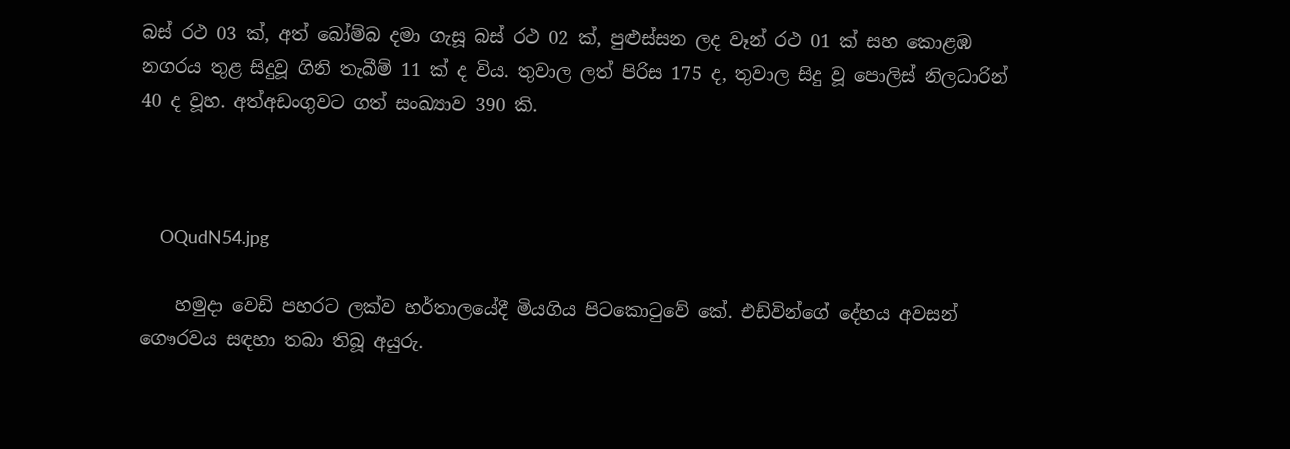බස් රථ 03 ක්, අත් බෝම්බ දමා ගැසූ බස් රථ 02 ක්, පුළුස්සන ලද වෑන් රථ 01 ක් සහ කොළඹ නගරය තුළ සිදුවූ ගිනි තැබීම් 11 ක් ද විය. තුවාල ලත් පිරිස 175 ද, තුවාල සිදු වූ පොලිස් නිලධාරින් 40 ද වූහ. අත්අඩංගුවට ගත් සංඛ්‍යාව 390 කි.



    OQudN54.jpg

    හමුදා වෙඩි පහරට ලක්ව හර්තාලයේදී මියගිය පිටකොටුවේ කේ. එඩ්වින්ගේ දේහය අවසන් ගෞරවය සඳහා තබා තිබූ අයුරු.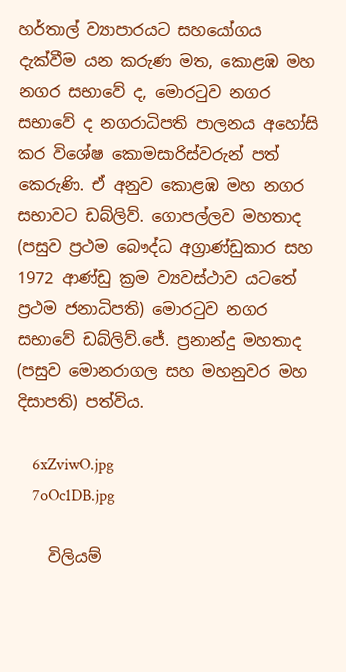හර්තාල් ව්‍යාපාරයට සහයෝගය දැක්වීම යන කරුණ මත, කොළඹ මහ නගර සභාවේ ද, මොරටුව නගර සභාවේ ද නගරාධිපති පාලනය අහෝසි කර විශේෂ කොමසාරිස්වරුන් පත් කෙරුණි. ඒ අනුව කොළඹ මහ නගර සභාවට ඩබ්ලිව්. ගොපල්ලව මහතාද (පසුව ප්‍රථම බෞද්ධ අග්‍රාණ්ඩුකාර සහ 1972 ආණ්ඩු ක්‍රම ව්‍යවස්ථාව යටතේ ප්‍රථම ජනාධිපති) මොරටුව නගර සභාවේ ඩබ්ලිව්.ජේ. ප්‍රනාන්දු මහතාද (පසුව මොනරාගල සහ මහනුවර මහ දිසාපති) පත්විය.

    6xZviwO.jpg
    7oOc1DB.jpg

    විලියම්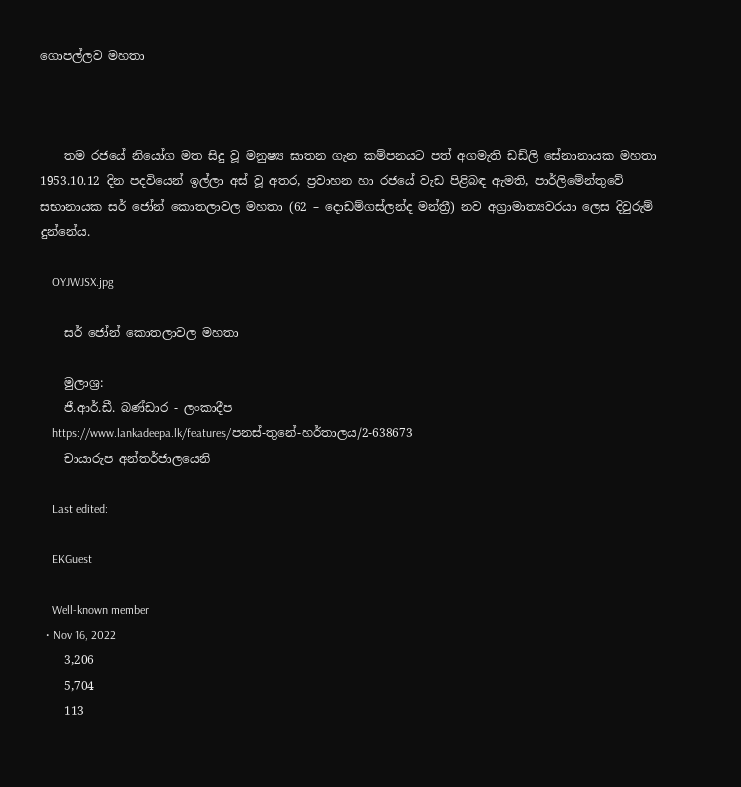ගොපල්ලව මහතා



    තම රජයේ නියෝග මත සිදු වූ මනුෂ්‍ය ඝාතන ගැන කම්පනයට පත් අගමැති ඩඩ්ලි සේනානායක මහතා 1953.10.12 දින පදවියෙන් ඉල්ලා අස් වූ අතර, ප්‍රවාහන හා රජයේ වැඩ පිළිබඳ ඇමති, පාර්ලිමේන්තුවේ සභානායක සර් ජෝන් කොතලාවල මහතා (62 – දොඩම්ගස්ලන්ද මන්ත්‍රී) නව අග්‍රාමාත්‍යවරයා ලෙස දිවුරුම් දුන්නේය.

    OYJWJSX.jpg

    සර් ජෝන් කොතලාවල මහතා

    මුලාශ්‍ර:
    ජී.ආර්.ඩී. බණ්ඩාර - ලංකාදීප
    https://www.lankadeepa.lk/features/පනස්-තුනේ-හර්තාලය/2-638673
    චායාරුප අන්තර්ජාලයෙනි

    Last edited:

    EKGuest

    Well-known member
  • Nov 16, 2022
    3,206
    5,704
    113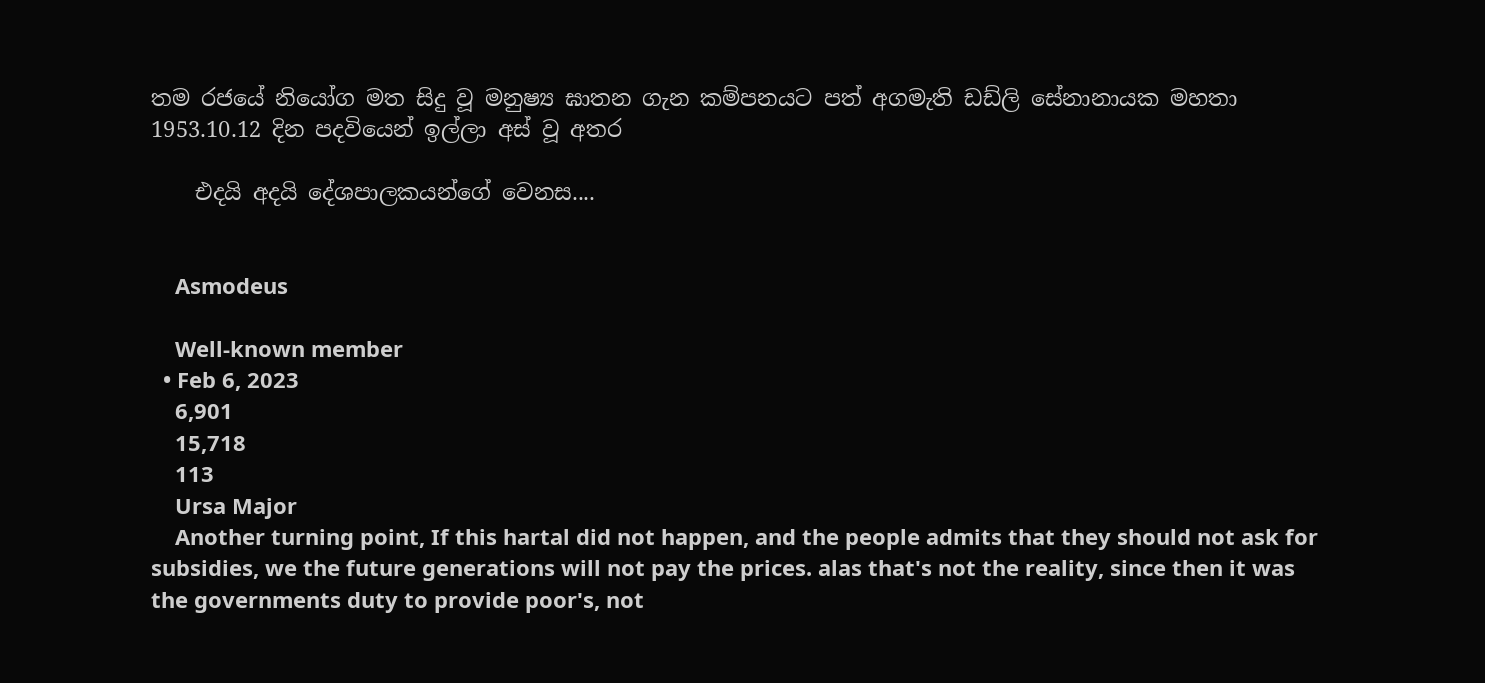තම රජයේ නියෝග මත සිදු වූ මනුෂ්‍ය ඝාතන ගැන කම්පනයට පත් අගමැති ඩඩ්ලි සේනානායක මහතා 1953.10.12 දින පදවියෙන් ඉල්ලා අස් වූ අතර

    එදයි අදයි දේශපාලකයන්ගේ වෙනස....


    Asmodeus

    Well-known member
  • Feb 6, 2023
    6,901
    15,718
    113
    Ursa Major
    Another turning point, If this hartal did not happen, and the people admits that they should not ask for subsidies, we the future generations will not pay the prices. alas that's not the reality, since then it was the governments duty to provide poor's, not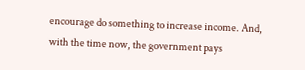encourage do something to increase income. And, with the time now, the government pays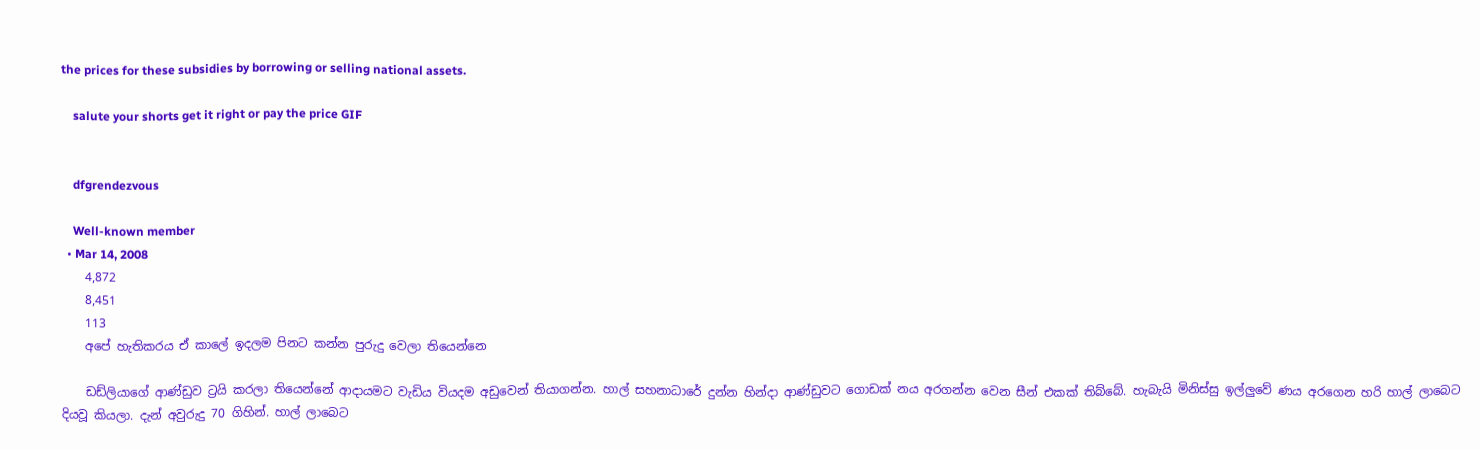the prices for these subsidies by borrowing or selling national assets.

    salute your shorts get it right or pay the price GIF


    dfgrendezvous

    Well-known member
  • Mar 14, 2008
    4,872
    8,451
    113
    අපේ හැතිකරය ඒ කාලේ ඉදලම පිනට කන්න පුරුදු වෙලා තියෙන්නෙ

    ඩඩ්ලියාගේ ආණ්ඩුව ට්‍රයි කරලා තියෙන්නේ ආදායමට වැඩිය වියදම අඩුවෙන් තියාගන්න. හාල් සහනාධාරේ දුන්න හින්දා ආණ්ඩුවට ගොඩක් නය අරගන්න වෙන සීන් එකක් තිබ්බේ. හැබැයි මිනිස්සු ඉල්ලුවේ ණය අරගෙන හරි හාල් ලාබෙට දියවූ කියලා. දැන් අවුරුදු 70 ගිහින්. හාල් ලාබෙට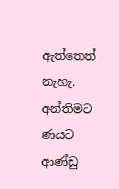ඇත්තෙත් නැහැ. අන්තිමට ණයට ආණ්ඩු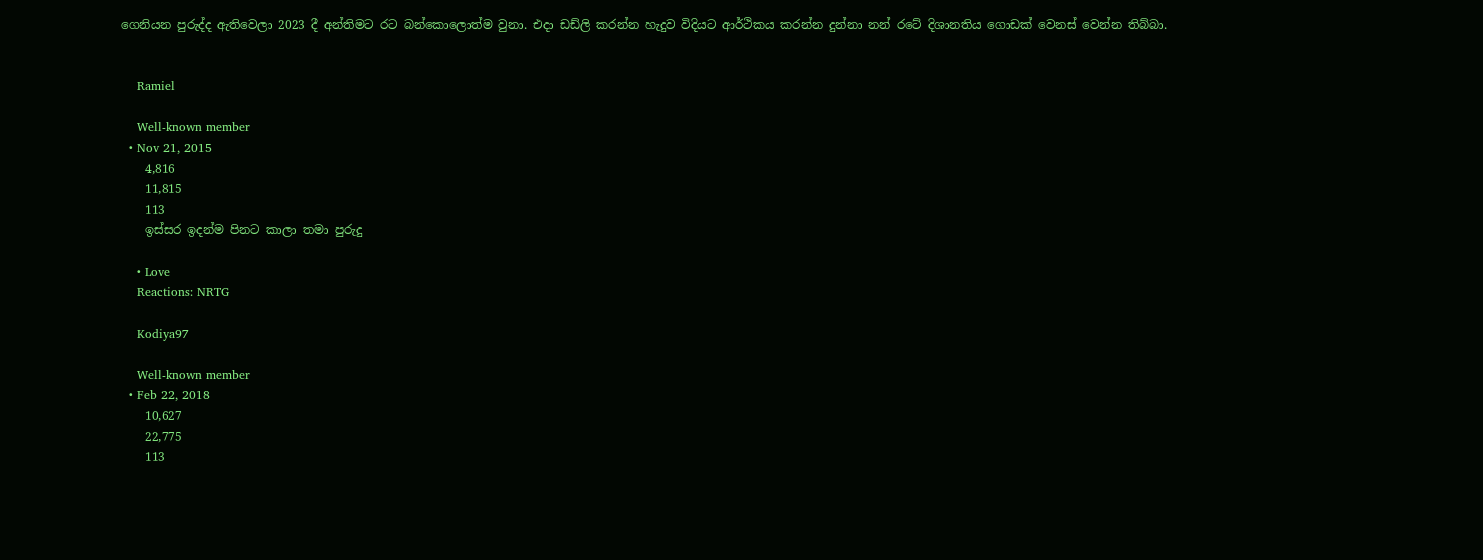ගෙනියන පුරුද්ද ඇතිවෙලා 2023 දී අන්තිමට රට බන්කොලොත්ම වුනා. එදා ඩඩ්ලි කරන්න හැදුව විදියට ආර්ථිකය කරන්න දුන්නා නන් රටේ දිශානතිය ගොඩක් වෙනස් වෙන්න තිබ්බා.


    Ramiel

    Well-known member
  • Nov 21, 2015
    4,816
    11,815
    113
    ඉස්සර ඉදන්ම පිනට කාලා තමා පුරුදු

    • Love
    Reactions: NRTG

    Kodiya97

    Well-known member
  • Feb 22, 2018
    10,627
    22,775
    113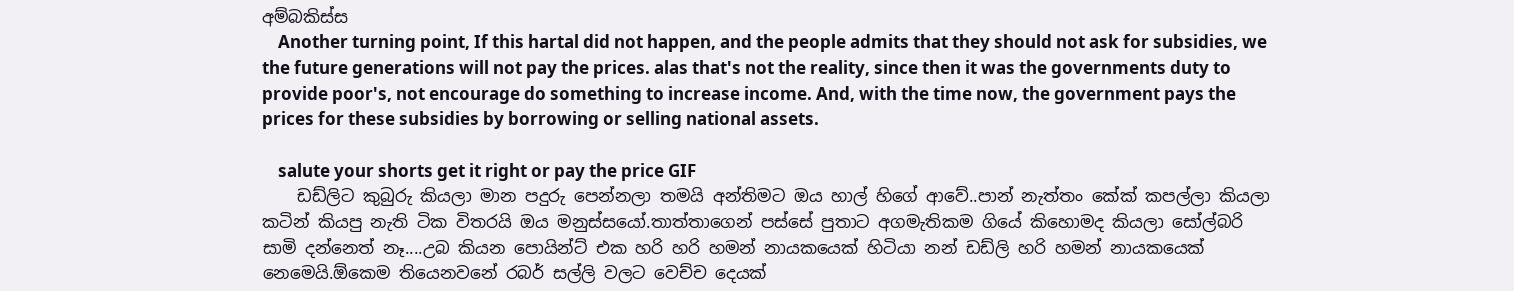අම්බකිස්ස
    Another turning point, If this hartal did not happen, and the people admits that they should not ask for subsidies, we the future generations will not pay the prices. alas that's not the reality, since then it was the governments duty to provide poor's, not encourage do something to increase income. And, with the time now, the government pays the prices for these subsidies by borrowing or selling national assets.

    salute your shorts get it right or pay the price GIF
    ඩඩ්ලිට කුබුරු කියලා මාන පදුරු පෙන්නලා තමයි අන්තිමට ඔය හාල් හිගේ ආවේ..පාන් නැත්තං කේක් කපල්ලා කියලා කටින් කියපු නැති ටික විතරයි ඔය මනුස්සයෝ.තාත්තාගෙන් පස්සේ පුතාට අගමැතිකම ගියේ කිහොමද කියලා සෝල්බරි සාමි දන්නෙත් නෑ....උබ කියන පොයින්ට් එක හරි හරි හමන් නායකයෙක් හිටියා නන් ඩඩ්ලි හරි හමන් නායකයෙක් නෙමෙයි.ඕකෙම තියෙනවනේ රබර් සල්ලි වලට වෙච්ච දෙයක්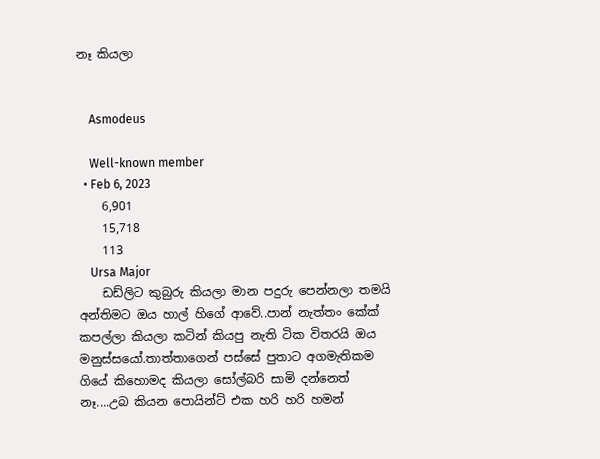නෑ කියලා


    Asmodeus

    Well-known member
  • Feb 6, 2023
    6,901
    15,718
    113
    Ursa Major
    ඩඩ්ලිට කුබුරු කියලා මාන පදුරු පෙන්නලා තමයි අන්තිමට ඔය හාල් හිගේ ආවේ..පාන් නැත්තං කේක් කපල්ලා කියලා කටින් කියපු නැති ටික විතරයි ඔය මනුස්සයෝ.තාත්තාගෙන් පස්සේ පුතාට අගමැතිකම ගියේ කිහොමද කියලා සෝල්බරි සාමි දන්නෙත් නෑ....උබ කියන පොයින්ට් එක හරි හරි හමන්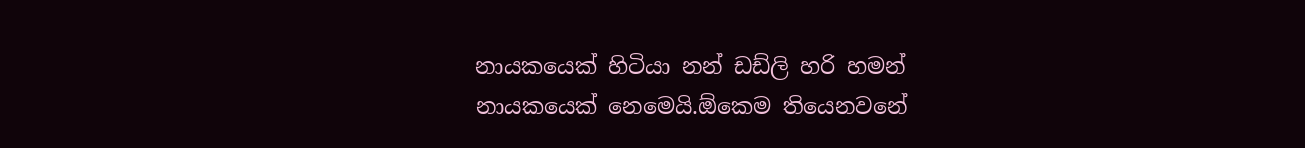නායකයෙක් හිටියා නන් ඩඩ්ලි හරි හමන් නායකයෙක් නෙමෙයි.ඕකෙම තියෙනවනේ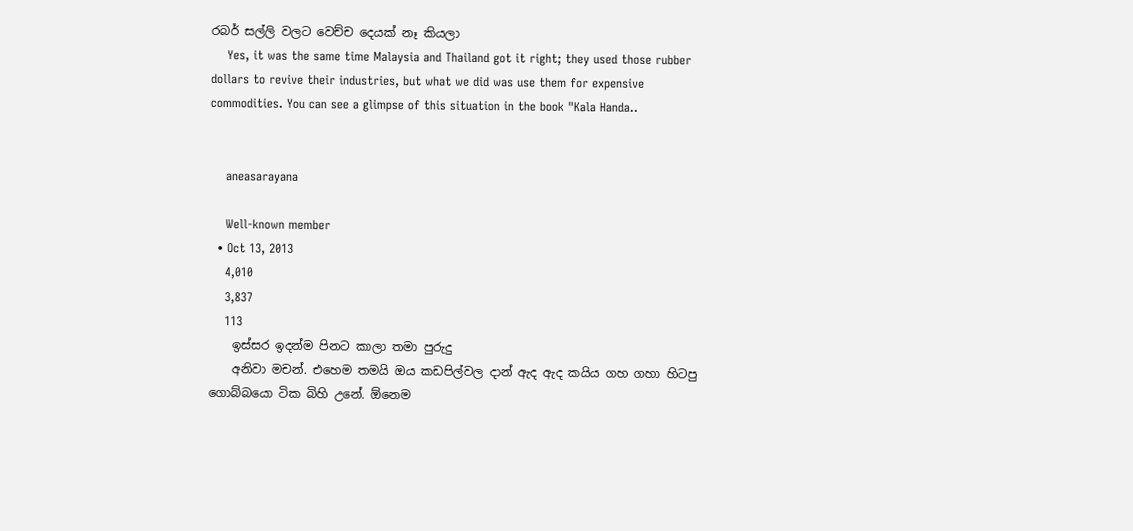රබර් සල්ලි වලට වෙච්ච දෙයක් නෑ කියලා
    Yes, it was the same time Malaysia and Thailand got it right; they used those rubber dollars to revive their industries, but what we did was use them for expensive commodities. You can see a glimpse of this situation in the book "Kala Handa..


    aneasarayana

    Well-known member
  • Oct 13, 2013
    4,010
    3,837
    113
    ඉස්සර ඉදන්ම පිනට කාලා තමා පුරුදු
    අනිවා මචන්. එහෙම තමයි ඔය කඩපිල්වල දාන් ඇද ඇද කයිය ගහ ගහා හිටපු ගොබ්බයො ටික බිහි උනේ. ඕනෙම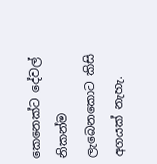කෙනෙක්ට දේවල් නිකන්ම ලැබෙනකොට කිසි අගයක් නැහැ.